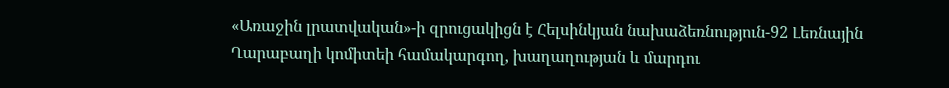«Առաջին լրատվական»-ի զրուցակիցն է Հելսինկյան նախաձեռնություն-92 Լեռնային Ղարաբաղի կոմիտեի համակարգող, խաղաղության և մարդու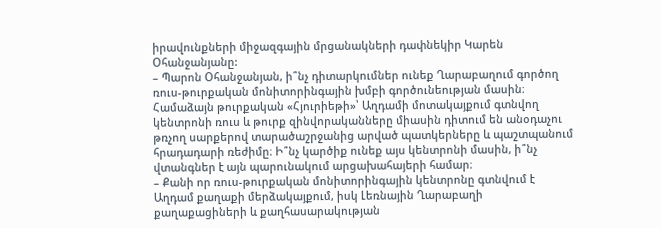իրավունքների միջազգային մրցանակների դափնեկիր Կարեն Օհանջանյանը:
– Պարոն Օհանջանյան, ի՞նչ դիտարկումներ ունեք Ղարաբաղում գործող ռուս-թուրքական մոնիտորինգային խմբի գործունեության մասին։ Համաձայն թուրքական «Հյուրիեթի»՝ Աղդամի մոտակայքում գտնվող կենտրոնի ռուս և թուրք զինվորականները միասին դիտում են անօդաչու թռչող սարքերով տարածաշրջանից արված պատկերները և պաշտպանում հրադադարի ռեժիմը։ Ի՞նչ կարծիք ունեք այս կենտրոնի մասին, ի՞նչ վտանգներ է այն պարունակում արցախահայերի համար։
– Քանի որ ռուս-թուրքական մոնիտորինգային կենտրոնը գտնվում է Աղդամ քաղաքի մերձակայքում, իսկ Լեռնային Ղարաբաղի քաղաքացիների և քաղհասարակության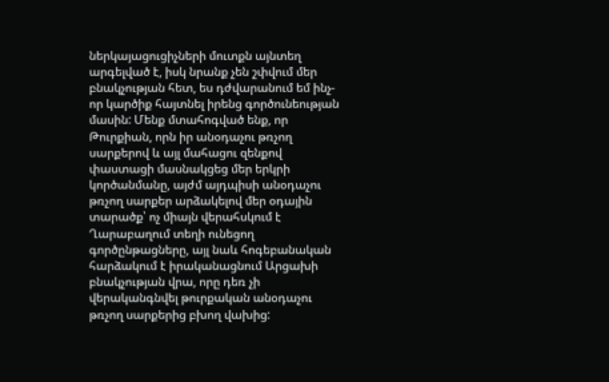ներկայացուցիչների մուտքն այնտեղ արգելված է, իսկ նրանք չեն շփվում մեր բնակչության հետ, ես դժվարանում եմ ինչ-որ կարծիք հայտնել իրենց գործունեության մասին: Մենք մտահոգված ենք, որ Թուրքիան, որն իր անօդաչու թռչող սարքերով և այլ մահացու զենքով փաստացի մասնակցեց մեր երկրի կործանմանը, այժմ այդպիսի անօդաչու թռչող սարքեր արձակելով մեր օդային տարածք՝ ոչ միայն վերահսկում է Ղարաբաղում տեղի ունեցող գործընթացները, այլ նաև հոգեբանական հարձակում է իրականացնում Արցախի բնակչության վրա, որը դեռ չի վերականգնվել թուրքական անօդաչու թռչող սարքերից բխող վախից: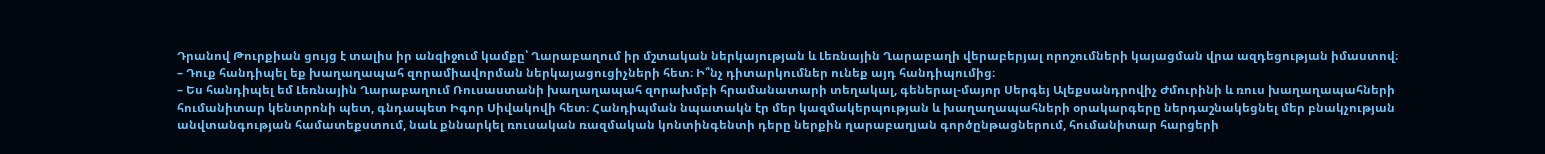Դրանով Թուրքիան ցույց է տալիս իր անզիջում կամքը՝ Ղարաբաղում իր մշտական ներկայության և Լեռնային Ղարաբաղի վերաբերյալ որոշումների կայացման վրա ազդեցության իմաստով։
– Դուք հանդիպել եք խաղաղապահ զորամիավորման ներկայացուցիչների հետ։ Ի՞նչ դիտարկումներ ունեք այդ հանդիպումից։
– Ես հանդիպել եմ Լեռնային Ղարաբաղում Ռուսաստանի խաղաղապահ զորախմբի հրամանատարի տեղակալ, գեներալ-մայոր Սերգեյ Ալեքսանդրովիչ Ժմուրինի և ռուս խաղաղապահների հումանիտար կենտրոնի պետ, գնդապետ Իգոր Սիվակովի հետ։ Հանդիպման նպատակն էր մեր կազմակերպության և խաղաղապահների օրակարգերը ներդաշնակեցնել մեր բնակչության անվտանգության համատեքստում, նաև քննարկել ռուսական ռազմական կոնտինգենտի դերը ներքին ղարաբաղյան գործընթացներում, հումանիտար հարցերի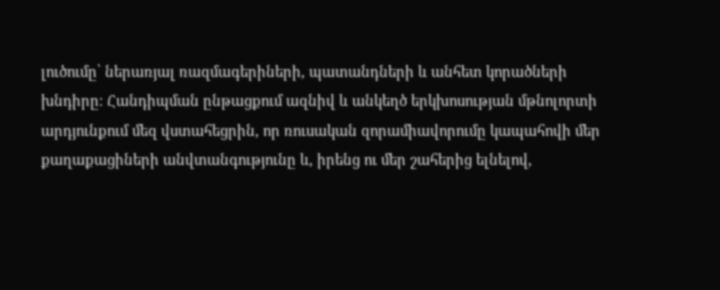լուծումը՝ ներառյալ ռազմագերիների, պատանդների և անհետ կորածների խնդիրը։ Հանդիպման ընթացքում ազնիվ և անկեղծ երկխոսության մթնոլորտի արդյունքում մեզ վստահեցրին, որ ռուսական զորամիավորումը կապահովի մեր քաղաքացիների անվտանգությունը և, իրենց ու մեր շահերից ելնելով,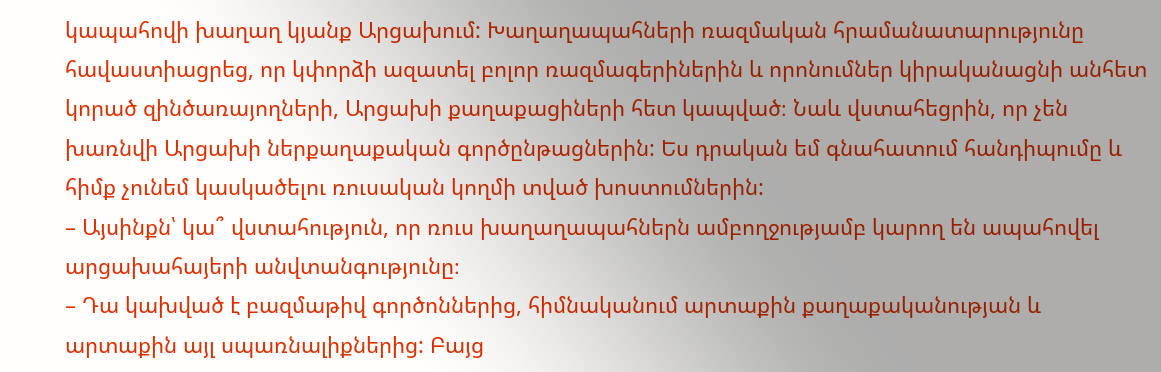կապահովի խաղաղ կյանք Արցախում: Խաղաղապահների ռազմական հրամանատարությունը հավաստիացրեց, որ կփորձի ազատել բոլոր ռազմագերիներին և որոնումներ կիրականացնի անհետ կորած զինծառայողների, Արցախի քաղաքացիների հետ կապված։ Նաև վստահեցրին, որ չեն խառնվի Արցախի ներքաղաքական գործընթացներին: Ես դրական եմ գնահատում հանդիպումը և հիմք չունեմ կասկածելու ռուսական կողմի տված խոստումներին:
– Այսինքն՝ կա՞ վստահություն, որ ռուս խաղաղապահներն ամբողջությամբ կարող են ապահովել արցախահայերի անվտանգությունը։
– Դա կախված է բազմաթիվ գործոններից, հիմնականում արտաքին քաղաքականության և արտաքին այլ սպառնալիքներից: Բայց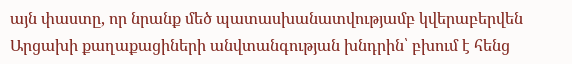այն փաստը, որ նրանք մեծ պատասխանատվությամբ կվերաբերվեն Արցախի քաղաքացիների անվտանգության խնդրին՝ բխում է հենց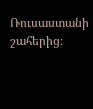Ռուսաստանի շահերից։